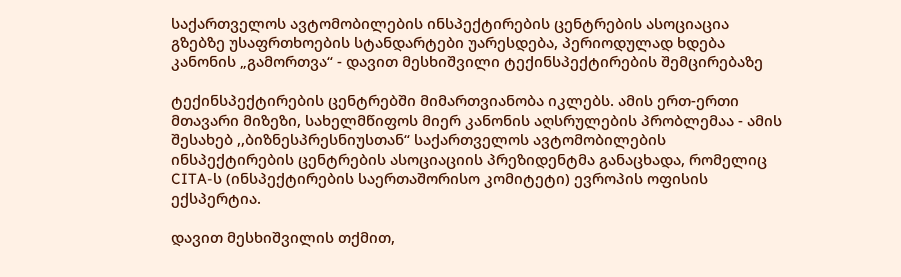საქართველოს ავტომობილების ინსპექტირების ცენტრების ასოციაცია
გზებზე უსაფრთხოების სტანდარტები უარესდება, პერიოდულად ხდება კანონის „გამორთვა“ - დავით მესხიშვილი ტექინსპექტირების შემცირებაზე

ტექინსპექტირების ცენტრებში მიმართვიანობა იკლებს. ამის ერთ-ერთი მთავარი მიზეზი, სახელმწიფოს მიერ კანონის აღსრულების პრობლემაა - ამის შესახებ ,,ბიზნესპრესნიუსთან“ საქართველოს ავტომობილების ინსპექტირების ცენტრების ასოციაციის პრეზიდენტმა განაცხადა, რომელიც CITA-ს (ინსპექტირების საერთაშორისო კომიტეტი) ევროპის ოფისის ექსპერტია.

დავით მესხიშვილის თქმით,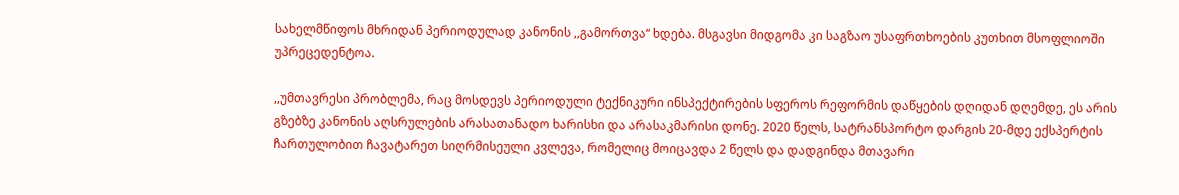სახელმწიფოს მხრიდან პერიოდულად კანონის ,,გამორთვა“ ხდება. მსგავსი მიდგომა კი საგზაო უსაფრთხოების კუთხით მსოფლიოში უპრეცედენტოა.

,,უმთავრესი პრობლემა, რაც მოსდევს პერიოდული ტექნიკური ინსპექტირების სფეროს რეფორმის დაწყების დღიდან დღემდე, ეს არის გზებზე კანონის აღსრულების არასათანადო ხარისხი და არასაკმარისი დონე. 2020 წელს, სატრანსპორტო დარგის 20-მდე ექსპერტის ჩართულობით ჩავატარეთ სიღრმისეული კვლევა, რომელიც მოიცავდა 2 წელს და დადგინდა მთავარი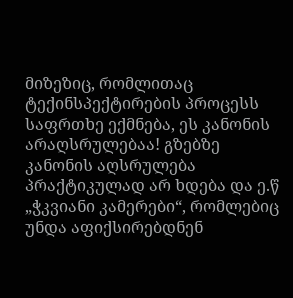მიზეზიც, რომლითაც ტექინსპექტირების პროცესს საფრთხე ექმნება, ეს კანონის არაღსრულებაა! გზებზე კანონის აღსრულება პრაქტიკულად არ ხდება და ე.წ „ჭკვიანი კამერები“, რომლებიც უნდა აფიქსირებდნენ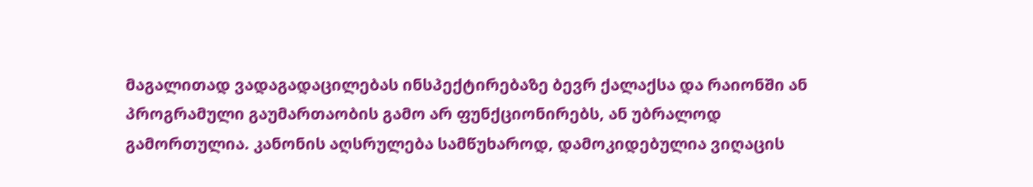მაგალითად ვადაგადაცილებას ინსპექტირებაზე ბევრ ქალაქსა და რაიონში ან პროგრამული გაუმართაობის გამო არ ფუნქციონირებს, ან უბრალოდ გამორთულია. კანონის აღსრულება სამწუხაროდ, დამოკიდებულია ვიღაცის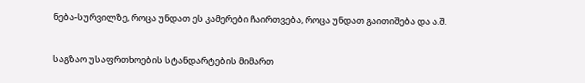ნება-სურვილზე, როცა უნდათ ეს კამერები ჩაირთვება, როცა უნდათ გაითიშება და ა.შ.

საგზაო უსაფრთხოების სტანდარტების მიმართ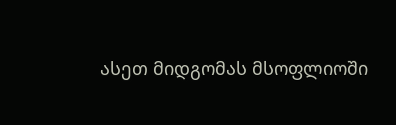ასეთ მიდგომას მსოფლიოში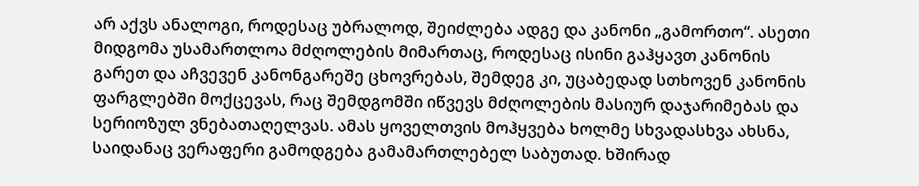არ აქვს ანალოგი, როდესაც უბრალოდ, შეიძლება ადგე და კანონი „გამორთო“. ასეთი მიდგომა უსამართლოა მძღოლების მიმართაც, როდესაც ისინი გაჰყავთ კანონის გარეთ და აჩვევენ კანონგარეშე ცხოვრებას, შემდეგ კი, უცაბედად სთხოვენ კანონის ფარგლებში მოქცევას, რაც შემდგომში იწვევს მძღოლების მასიურ დაჯარიმებას და სერიოზულ ვნებათაღელვას. ამას ყოველთვის მოჰყვება ხოლმე სხვადასხვა ახსნა, საიდანაც ვერაფერი გამოდგება გამამართლებელ საბუთად. ხშირად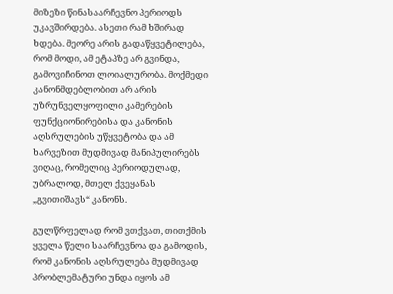მიზეზი წინასაარჩევნო პერიოდს უკავშირდება. ასეთი რამ ხშირად ხდება. მეორე არის გადაწყვეტილება, რომ მოდი, ამ ეტაპზე არ გვინდა, გამოვიჩინოთ ლოიალურობა. მოქმედი კანონმდებლობით არ არის უზრუნველყოფილი კამერების ფუნქციონირებისა და კანონის აღსრულების უწყვეტობა და ამ ხარვეზით მუდმივად მანიპულირებს ვიღაც, რომელიც პერიოდულად, უბრალოდ, მთელ ქვეყანას „გვითიშავს“ კანონს.

გულწრფელად რომ ვთქვათ, თითქმის ყველა წელი საარჩევნოა და გამოდის, რომ კანონის აღსრულება მუდმივად პრობლემატური უნდა იყოს ამ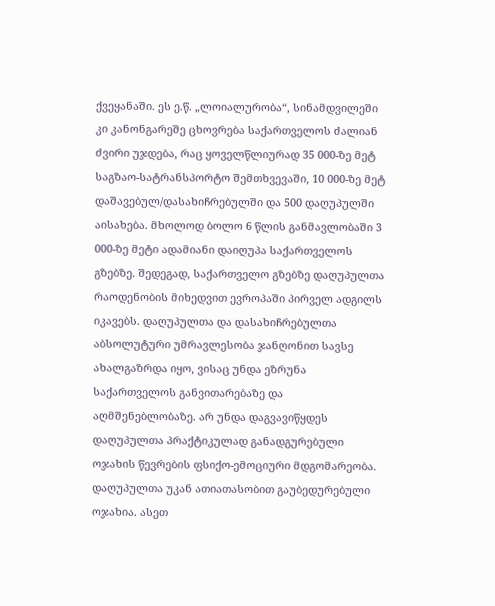ქვეყანაში. ეს ე.წ. „ლოიალურობა“, სინამდვილეში კი კანონგარეშე ცხოვრება საქართველოს ძალიან ძვირი უჯდება, რაც ყოველწლიურად 35 000-ზე მეტ საგზაო-სატრანსპორტო შემთხვევაში, 10 000-ზე მეტ დაშავებულ/დასახიჩრებულში და 500 დაღუპულში აისახება. მხოლოდ ბოლო 6 წლის განმავლობაში 3 000-ზე მეტი ადამიანი დაიღუპა საქართველოს გზებზე. შედეგად, საქართველო გზებზე დაღუპულთა რაოდენობის მიხედვით ევროპაში პირველ ადგილს იკავებს. დაღუპულთა და დასახიჩრებულთა აბსოლუტური უმრავლესობა ჯანღონით სავსე ახალგაზრდა იყო, ვისაც უნდა ეზრუნა საქართველოს განვითარებაზე და აღმშენებლობაზე. არ უნდა დაგვავიწყდეს დაღუპულთა პრაქტიკულად განადგურებული ოჯახის წევრების ფსიქო-ემოციური მდგომარეობა. დაღუპულთა უკან ათიათასობით გაუბედურებული ოჯახია. ასეთ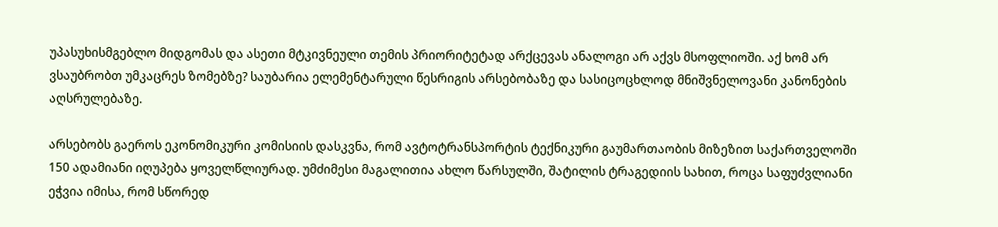უპასუხისმგებლო მიდგომას და ასეთი მტკივნეული თემის პრიორიტეტად არქცევას ანალოგი არ აქვს მსოფლიოში. აქ ხომ არ ვსაუბრობთ უმკაცრეს ზომებზე? საუბარია ელემენტარული წესრიგის არსებობაზე და სასიცოცხლოდ მნიშვნელოვანი კანონების აღსრულებაზე.

არსებობს გაეროს ეკონომიკური კომისიის დასკვნა, რომ ავტოტრანსპორტის ტექნიკური გაუმართაობის მიზეზით საქართველოში 150 ადამიანი იღუპება ყოველწლიურად. უმძიმესი მაგალითია ახლო წარსულში, შატილის ტრაგედიის სახით, როცა საფუძვლიანი ეჭვია იმისა, რომ სწორედ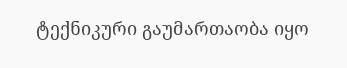ტექნიკური გაუმართაობა იყო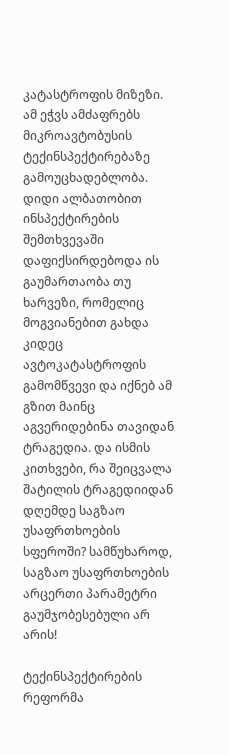კატასტროფის მიზეზი. ამ ეჭვს ამძაფრებს მიკროავტობუსის ტექინსპექტირებაზე გამოუცხადებლობა. დიდი ალბათობით ინსპექტირების შემთხვევაში დაფიქსირდებოდა ის გაუმართაობა თუ ხარვეზი, რომელიც მოგვიანებით გახდა კიდეც ავტოკატასტროფის გამომწვევი და იქნებ ამ გზით მაინც აგვერიდებინა თავიდან ტრაგედია. და ისმის კითხვები, რა შეიცვალა შატილის ტრაგედიიდან დღემდე საგზაო უსაფრთხოების სფეროში? სამწუხაროდ, საგზაო უსაფრთხოების არცერთი პარამეტრი გაუმჯობესებული არ არის!

ტექინსპექტირების რეფორმა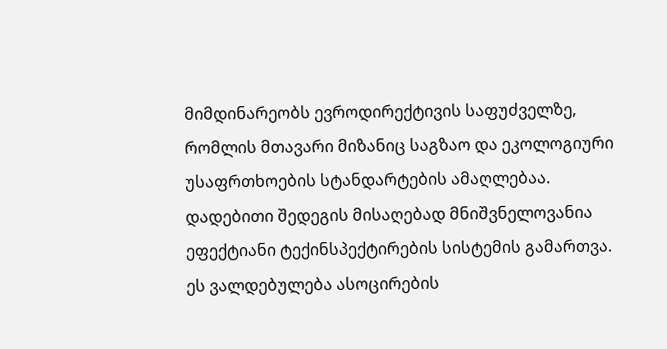მიმდინარეობს ევროდირექტივის საფუძველზე, რომლის მთავარი მიზანიც საგზაო და ეკოლოგიური უსაფრთხოების სტანდარტების ამაღლებაა. დადებითი შედეგის მისაღებად მნიშვნელოვანია ეფექტიანი ტექინსპექტირების სისტემის გამართვა. ეს ვალდებულება ასოცირების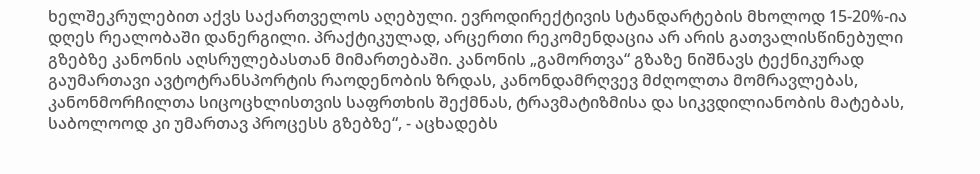ხელშეკრულებით აქვს საქართველოს აღებული. ევროდირექტივის სტანდარტების მხოლოდ 15-20%-ია დღეს რეალობაში დანერგილი. პრაქტიკულად, არცერთი რეკომენდაცია არ არის გათვალისწინებული გზებზე კანონის აღსრულებასთან მიმართებაში. კანონის „გამორთვა“ გზაზე ნიშნავს ტექნიკურად გაუმართავი ავტოტრანსპორტის რაოდენობის ზრდას, კანონდამრღვევ მძღოლთა მომრავლებას, კანონმორჩილთა სიცოცხლისთვის საფრთხის შექმნას, ტრავმატიზმისა და სიკვდილიანობის მატებას, საბოლოოდ კი უმართავ პროცესს გზებზე“, - აცხადებს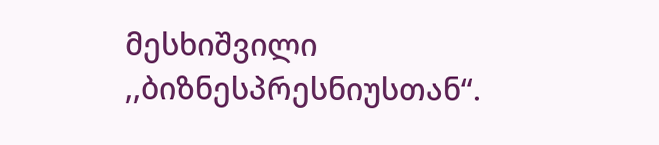მესხიშვილი ,,ბიზნესპრესნიუსთან“.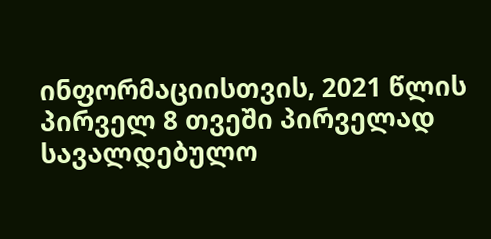ინფორმაციისთვის, 2021 წლის პირველ 8 თვეში პირველად სავალდებულო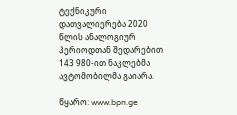ტექნიკური დათვალიერება 2020 წლის ანალოგიურ პერიოდთან შედარებით 143 980-ით ნაკლებმა ავტომობილმა გაიარა.

წყარო: www.bpn.ge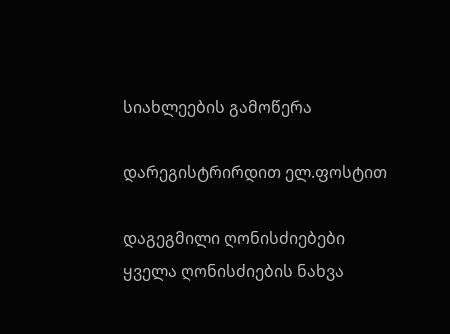სიახლეების გამოწერა

დარეგისტრირდით ელ.ფოსტით

დაგეგმილი ღონისძიებები
ყველა ღონისძიების ნახვა